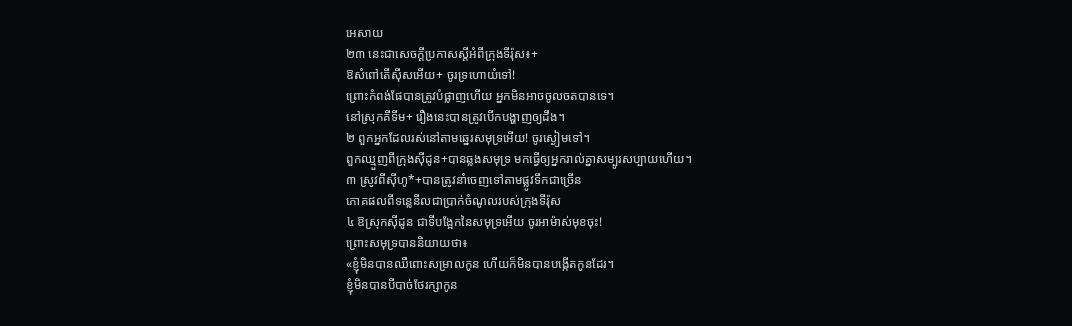អេសាយ
២៣ នេះជាសេចក្ដីប្រកាសស្ដីអំពីក្រុងទីរ៉ុស៖+
ឱសំពៅតើស៊ីសអើយ+ ចូរទ្រហោយំទៅ!
ព្រោះកំពង់ផែបានត្រូវបំផ្លាញហើយ អ្នកមិនអាចចូលចតបានទេ។
នៅស្រុកគីទីម+ រឿងនេះបានត្រូវបើកបង្ហាញឲ្យដឹង។
២ ពួកអ្នកដែលរស់នៅតាមឆ្នេរសមុទ្រអើយ! ចូរស្ងៀមទៅ។
ពួកឈ្មួញពីក្រុងស៊ីដូន+បានឆ្លងសមុទ្រ មកធ្វើឲ្យអ្នករាល់គ្នាសម្បូរសប្បាយហើយ។
៣ ស្រូវពីស៊ីហូ*+បានត្រូវនាំចេញទៅតាមផ្លូវទឹកជាច្រើន
ភោគផលពីទន្លេនីលជាប្រាក់ចំណូលរបស់ក្រុងទីរ៉ុស
៤ ឱស្រុកស៊ីដូន ជាទីបង្អែកនៃសមុទ្រអើយ ចូរអាម៉ាស់មុខចុះ!
ព្រោះសមុទ្របាននិយាយថា៖
«ខ្ញុំមិនបានឈឺពោះសម្រាលកូន ហើយក៏មិនបានបង្កើតកូនដែរ។
ខ្ញុំមិនបានបីបាច់ថែរក្សាកូន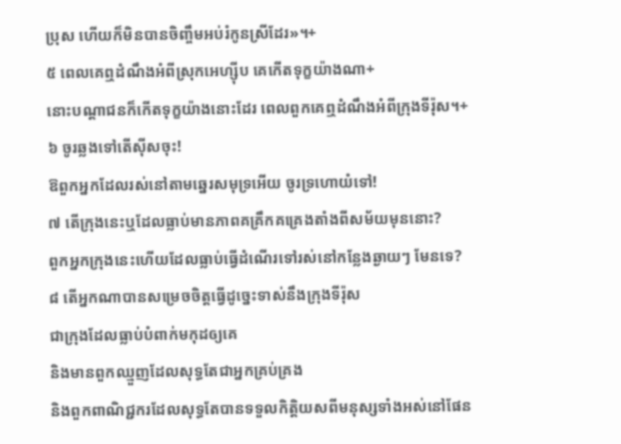ប្រុស ហើយក៏មិនបានចិញ្ចឹមអប់រំកូនស្រីដែរ»។+
៥ ពេលគេឮដំណឹងអំពីស្រុកអេហ្ស៊ីប គេកើតទុក្ខយ៉ាងណា+
នោះបណ្ដាជនក៏កើតទុក្ខយ៉ាងនោះដែរ ពេលពួកគេឮដំណឹងអំពីក្រុងទីរ៉ុស។+
៦ ចូរឆ្លងទៅតើស៊ីសចុះ!
ឱពួកអ្នកដែលរស់នៅតាមឆ្នេរសមុទ្រអើយ ចូរទ្រហោយំទៅ!
៧ តើក្រុងនេះឬដែលធ្លាប់មានភាពគគ្រឹកគគ្រេងតាំងពីសម័យមុននោះ?
ពួកអ្នកក្រុងនេះហើយដែលធ្លាប់ធ្វើដំណើរទៅរស់នៅកន្លែងឆ្ងាយៗ មែនទេ?
៨ តើអ្នកណាបានសម្រេចចិត្តធ្វើដូច្នេះទាស់នឹងក្រុងទីរ៉ុស
ជាក្រុងដែលធ្លាប់បំពាក់មកុដឲ្យគេ
និងមានពួកឈ្មួញដែលសុទ្ធតែជាអ្នកគ្រប់គ្រង
និងពួកពាណិជ្ជករដែលសុទ្ធតែបានទទួលកិត្តិយសពីមនុស្សទាំងអស់នៅផែន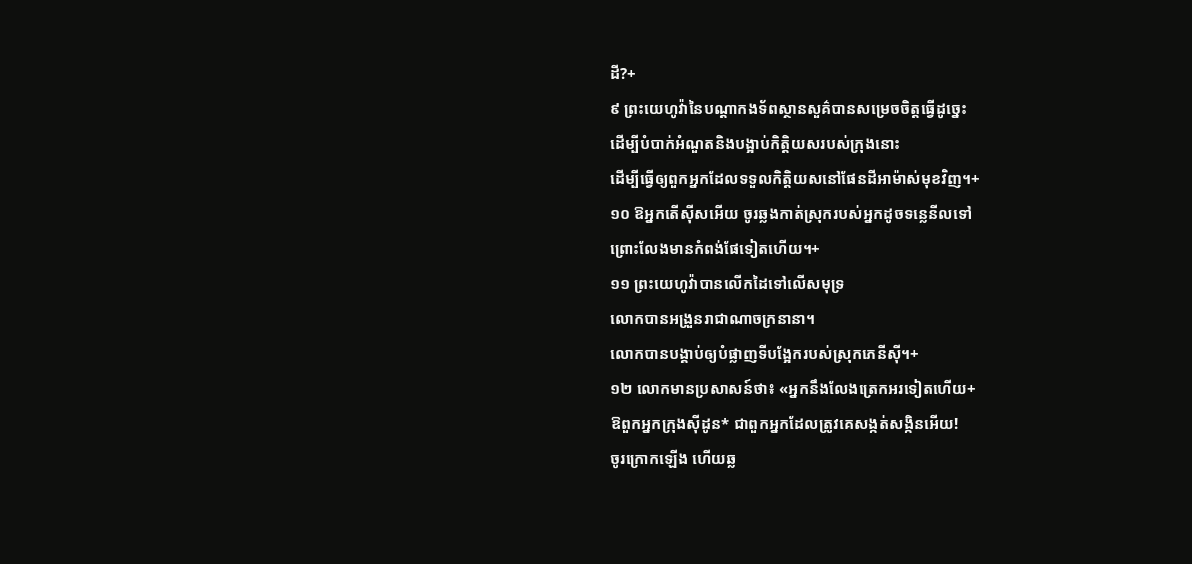ដី?+
៩ ព្រះយេហូវ៉ានៃបណ្ដាកងទ័ពស្ថានសួគ៌បានសម្រេចចិត្តធ្វើដូច្នេះ
ដើម្បីបំបាក់អំណួតនិងបង្អាប់កិត្តិយសរបស់ក្រុងនោះ
ដើម្បីធ្វើឲ្យពួកអ្នកដែលទទួលកិត្តិយសនៅផែនដីអាម៉ាស់មុខវិញ។+
១០ ឱអ្នកតើស៊ីសអើយ ចូរឆ្លងកាត់ស្រុករបស់អ្នកដូចទន្លេនីលទៅ
ព្រោះលែងមានកំពង់ផែទៀតហើយ។+
១១ ព្រះយេហូវ៉ាបានលើកដៃទៅលើសមុទ្រ
លោកបានអង្រួនរាជាណាចក្រនានា។
លោកបានបង្គាប់ឲ្យបំផ្លាញទីបង្អែករបស់ស្រុកភេនីស៊ី។+
១២ លោកមានប្រសាសន៍ថា៖ «អ្នកនឹងលែងត្រេកអរទៀតហើយ+
ឱពួកអ្នកក្រុងស៊ីដូន* ជាពួកអ្នកដែលត្រូវគេសង្កត់សង្កិនអើយ!
ចូរក្រោកឡើង ហើយឆ្ល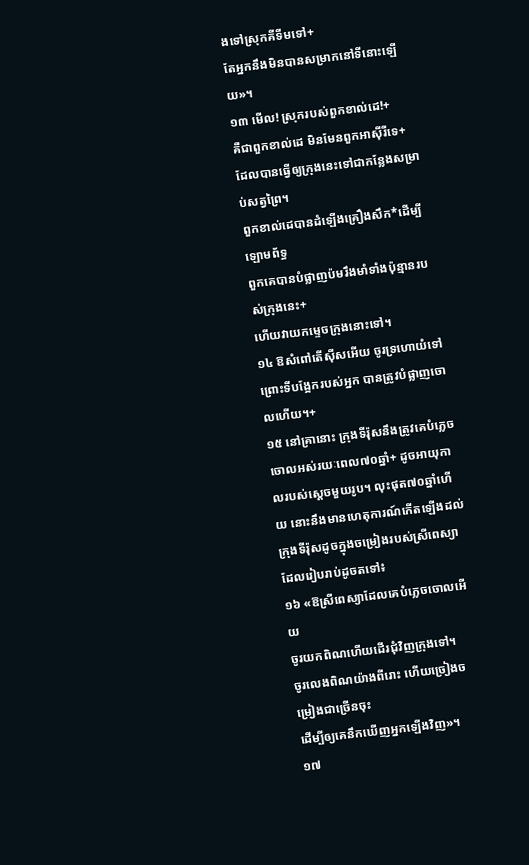ងទៅស្រុកគីទីមទៅ+
តែអ្នកនឹងមិនបានសម្រាកនៅទីនោះឡើយ»។
១៣ មើល! ស្រុករបស់ពួកខាល់ដេ!+
គឺជាពួកខាល់ដេ មិនមែនពួកអាស៊ីរីទេ+
ដែលបានធ្វើឲ្យក្រុងនេះទៅជាកន្លែងសម្រាប់សត្វព្រៃ។
ពួកខាល់ដេបានដំឡើងគ្រឿងសឹក*ដើម្បីឡោមព័ទ្ធ
ពួកគេបានបំផ្លាញប៉មរឹងមាំទាំងប៉ុន្មានរបស់ក្រុងនេះ+
ហើយវាយកម្ទេចក្រុងនោះទៅ។
១៤ ឱសំពៅតើស៊ីសអើយ ចូរទ្រហោយំទៅ
ព្រោះទីបង្អែករបស់អ្នក បានត្រូវបំផ្លាញចោលហើយ។+
១៥ នៅគ្រានោះ ក្រុងទីរ៉ុសនឹងត្រូវគេបំភ្លេចចោលអស់រយៈពេល៧០ឆ្នាំ+ ដូចអាយុកាលរបស់ស្ដេចមួយរូប។ លុះផុត៧០ឆ្នាំហើយ នោះនឹងមានហេតុការណ៍កើតឡើងដល់ក្រុងទីរ៉ុសដូចក្នុងចម្រៀងរបស់ស្រីពេស្យា ដែលរៀបរាប់ដូចតទៅ៖
១៦ «ឱស្រីពេស្យាដែលគេបំភ្លេចចោលអើយ
ចូរយកពិណហើយដើរជុំវិញក្រុងទៅ។
ចូរលេងពិណយ៉ាងពីរោះ ហើយច្រៀងចម្រៀងជាច្រើនចុះ
ដើម្បីឲ្យគេនឹកឃើញអ្នកឡើងវិញ»។
១៧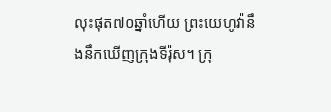លុះផុត៧០ឆ្នាំហើយ ព្រះយេហូវ៉ានឹងនឹកឃើញក្រុងទីរ៉ុស។ ក្រុ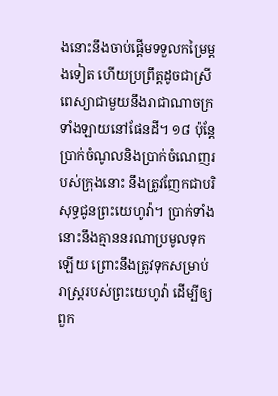ងនោះនឹងចាប់ផ្ដើមទទួលកម្រៃម្ដងទៀត ហើយប្រព្រឹត្តដូចជាស្រីពេស្យាជាមួយនឹងរាជាណាចក្រទាំងឡាយនៅផែនដី។ ១៨ ប៉ុន្តែ ប្រាក់ចំណូលនិងប្រាក់ចំណេញរបស់ក្រុងនោះ នឹងត្រូវញែកជាបរិសុទ្ធជូនព្រះយេហូវ៉ា។ ប្រាក់ទាំងនោះនឹងគ្មាននរណាប្រមូលទុកឡើយ ព្រោះនឹងត្រូវទុកសម្រាប់រាស្ត្ររបស់ព្រះយេហូវ៉ា ដើម្បីឲ្យពួក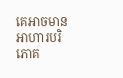គេអាចមានអាហារបរិភោគ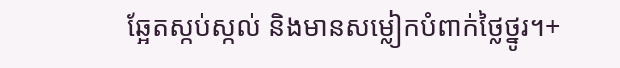ឆ្អែតស្កប់ស្កល់ និងមានសម្លៀកបំពាក់ថ្លៃថ្នូរ។+